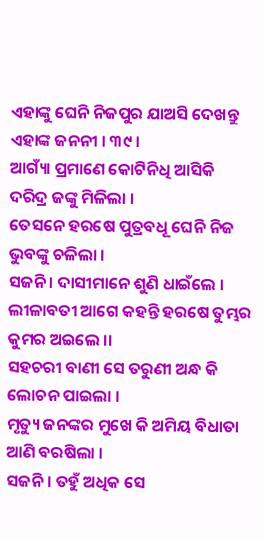ଏହାଙ୍କୁ ଘେନି ନିଜପୁର ଯାଅସି ଦେଖନ୍ତୁ ଏହାଙ୍କ ଜନନୀ । ୩୯ ।
ଆଗ୍ୟାଁ ପ୍ରମାଣେ କୋଟିନିଧି ଆସିକି ଦରିଦ୍ର ଜଙ୍କୁ ମିଳିଲା ।
ତେସନେ ହରଷେ ପୁତ୍ରବଧୂ ଘେନି ନିଜ ଭୁବଙ୍କୁ ଚଳିଲା ।
ସଜନି । ଦାସୀମାନେ ଶୁଣି ଧାଇଁଲେ ।
ଲୀଳାବତୀ ଆଗେ କହନ୍ତି ହରଷେ ତୁମ୍ଭର କୁମର ଅଇଲେ ।।
ସହଚରୀ ବାଣୀ ସେ ତରୁଣୀ ଅନ୍ଧ କି ଲୋଚନ ପାଇଲା ।
ମୃତ୍ୟୁ ଜନଙ୍କର ମୁଖେ କି ଅମିୟ ବିଧାତା ଆଣି ବରଷିଲା ।
ସଜନି। ତହୁଁ ଅଧିକ ସେ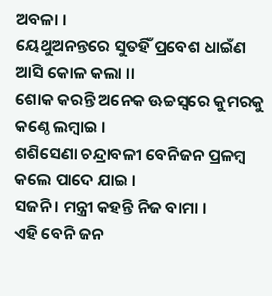ଅବଳା ।
ୟେଥୁଅନନ୍ତରେ ସୁତହିଁ ପ୍ରବେଶ ଧାଇଁଣ ଆସି କୋଳ କଲା ।।
ଶୋକ କରନ୍ତି ଅନେକ ଊଚ୍ଚସ୍ୱରେ କୁମରକୁ କଣ୍ଠେ ଲମ୍ବାଇ ।
ଶଶିସେଣା ଚନ୍ଦ୍ରାବଳୀ ବେନିଜନ ପ୍ରଳମ୍ବ କଲେ ପାଦେ ଯାଇ ।
ସଜନି । ମନ୍ତ୍ରୀ କହନ୍ତି ନିଜ ବାମା ।
ଏହି ବେନି ଜନ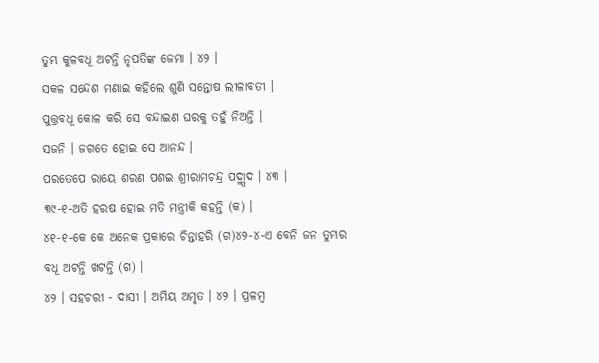ତୁମ୍ଭ କୁଳବଧୂ ଅଟନ୍ତି ନୃପତିଙ୍କ ଜେମା । ୪୨ ।
ସକଳ ସନ୍ଦେଶ ମଣାଇ କହିଲେ ଶୁଣି ସନ୍ତୋଷ ଲୀଳାବତୀ ।
ପୁତ୍ତ୍ରବଧୂ କୋଳ କରି ସେ ବନ୍ଦାଇଣ ଘରକୁ ତହୁଁ ନିଅନ୍ତି ।
ସଜନି । ଜଗତେ ହୋଇ ସେ ଆନନ୍ଦ ।
ପରତେପେ ରାୟେ ଶରଣ ପଶଇ ଶ୍ରୀରାମଚନ୍ଦ୍ର ପଦ୍ମ୍ପାଦ । ୪୩ ।
୩୯-୧-ଅତି ହରଷ ହୋଇ ମତି ମନ୍ତ୍ରୀକି କହନ୍ତି (କ) ।
୪୧-୧-କେ କେ ଅନେକ ପ୍ରକାରେ ଚିନ୍ତାହରି (ଗ)୪୨-୪-ଏ ବେନି ଜନ ତୁମ୍ଭର
ବଧୂ ଅଟନ୍ତି ଖଟନ୍ତି (ଗ) ।
୪୨ । ସହଚରୀ - ଦାସୀ । ଅମିୟ ଅମୃତ । ୪୨ । ପ୍ରଳମ୍ବ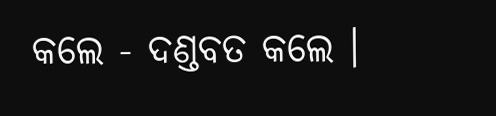କଲେ - ଦଣ୍ଡବତ କଲେ ।